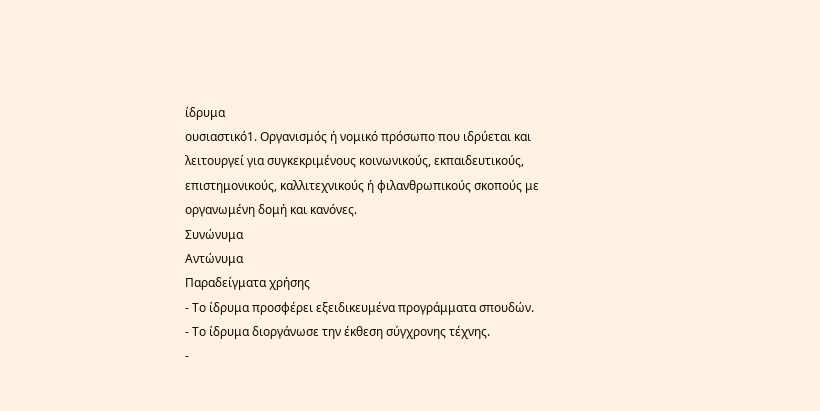ίδρυμα
ουσιαστικό1. Οργανισμός ή νομικό πρόσωπο που ιδρύεται και λειτουργεί για συγκεκριμένους κοινωνικούς, εκπαιδευτικούς, επιστημονικούς, καλλιτεχνικούς ή φιλανθρωπικούς σκοπούς με οργανωμένη δομή και κανόνες.
Συνώνυμα
Αντώνυμα
Παραδείγματα χρήσης
- Το ίδρυμα προσφέρει εξειδικευμένα προγράμματα σπουδών.
- Το ίδρυμα διοργάνωσε την έκθεση σύγχρονης τέχνης.
-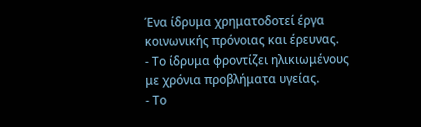Ένα ίδρυμα χρηματοδοτεί έργα κοινωνικής πρόνοιας και έρευνας.
- Το ίδρυμα φροντίζει ηλικιωμένους με χρόνια προβλήματα υγείας.
- Το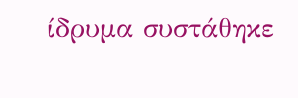ίδρυμα συστάθηκε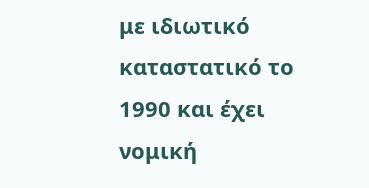με ιδιωτικό καταστατικό το 1990 και έχει νομική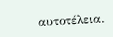αυτοτέλεια.